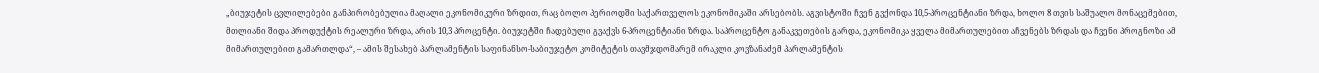„ბიუჯეტის ცვლილებები განპირობებულია მაღალი ეკონომიკური ზრდით, რაც ბოლო პერიოდში საქართველოს ეკონომიკაში არსებობს. აგვისტოში ჩვენ გვქონდა 10,5-პროცენტიანი ზრდა, ხოლო 8 თვის საშუალო მონაცემებით, მთლიანი შიდა პროდუქტის რეალური ზრდა, არის 10,3 პროცენტი. ბიუჯეტში ჩადებული გვაქვს 6-პროცენტიანი ზრდა. საპროცენტო განაკვეთების გარდა, ეკონომიკა ყველა მიმართულებით აჩვენებს ზრდას და ჩვენი პროგნოზი ამ მიმართულებით გამართლდა“, – ამის შესახებ პარლამენტის საფინანსო-საბიუჯეტო კომიტეტის თავმჯდომარემ ირაკლი კოვზანაძემ პარლამენტის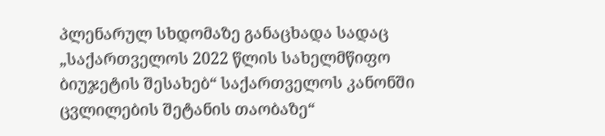პლენარულ სხდომაზე განაცხადა სადაც „საქართველოს 2022 წლის სახელმწიფო ბიუჯეტის შესახებ“ საქართველოს კანონში ცვლილების შეტანის თაობაზე“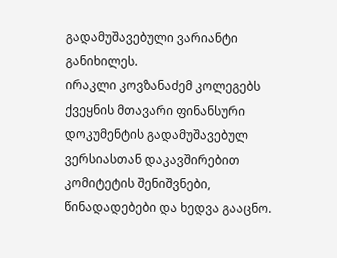გადამუშავებული ვარიანტი განიხილეს.
ირაკლი კოვზანაძემ კოლეგებს ქვეყნის მთავარი ფინანსური დოკუმენტის გადამუშავებულ ვერსიასთან დაკავშირებით კომიტეტის შენიშვნები, წინადადებები და ხედვა გააცნო.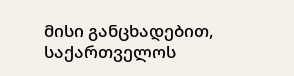მისი განცხადებით, საქართველოს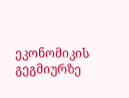ეკონომიკის გეგმიურზე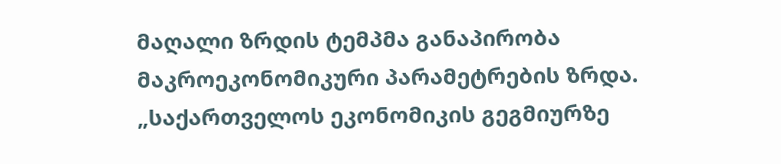მაღალი ზრდის ტემპმა განაპირობა მაკროეკონომიკური პარამეტრების ზრდა.
„საქართველოს ეკონომიკის გეგმიურზე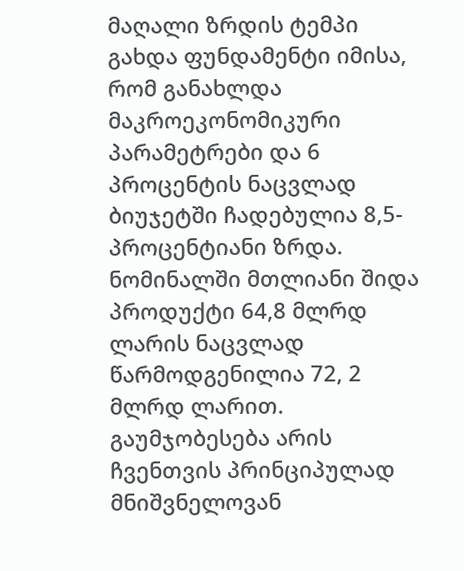მაღალი ზრდის ტემპი გახდა ფუნდამენტი იმისა, რომ განახლდა მაკროეკონომიკური პარამეტრები და 6 პროცენტის ნაცვლად ბიუჯეტში ჩადებულია 8,5-პროცენტიანი ზრდა. ნომინალში მთლიანი შიდა პროდუქტი 64,8 მლრდ ლარის ნაცვლად წარმოდგენილია 72, 2 მლრდ ლარით. გაუმჯობესება არის ჩვენთვის პრინციპულად მნიშვნელოვან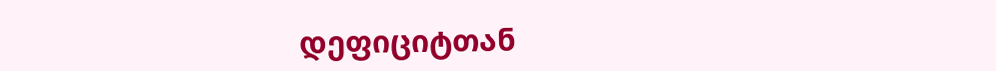დეფიციტთან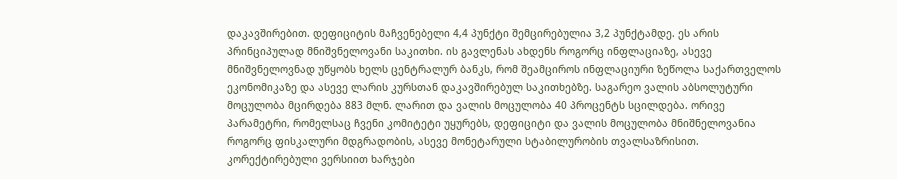დაკავშირებით. დეფიციტის მაჩვენებელი 4,4 პუნქტი შემცირებულია 3,2 პუნქტამდე. ეს არის პრინციპულად მნიშვნელოვანი საკითხი. ის გავლენას ახდენს როგორც ინფლაციაზე, ასევე მნიშვნელოვნად უწყობს ხელს ცენტრალურ ბანკს, რომ შეამციროს ინფლაციური ზეწოლა საქართველოს ეკონომიკაზე და ასევე ლარის კურსთან დაკავშირებულ საკითხებზე. საგარეო ვალის აბსოლუტური მოცულობა მცირდება 883 მლნ. ლარით და ვალის მოცულობა 40 პროცენტს სცილდება. ორივე პარამეტრი, რომელსაც ჩვენი კომიტეტი უყურებს, დეფიციტი და ვალის მოცულობა მნიშნელოვანია როგორც ფისკალური მდგრადობის, ასევე მონეტარული სტაბილურობის თვალსაზრისით. კორექტირებული ვერსიით ხარჯები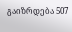გაიზრდება 507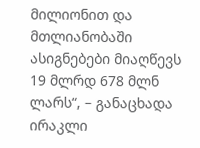მილიონით და მთლიანობაში ასიგნებები მიაღწევს 19 მლრდ 678 მლნ ლარს“, – განაცხადა ირაკლი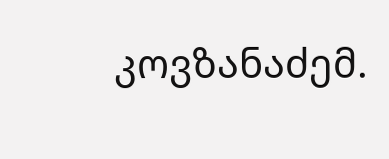კოვზანაძემ.